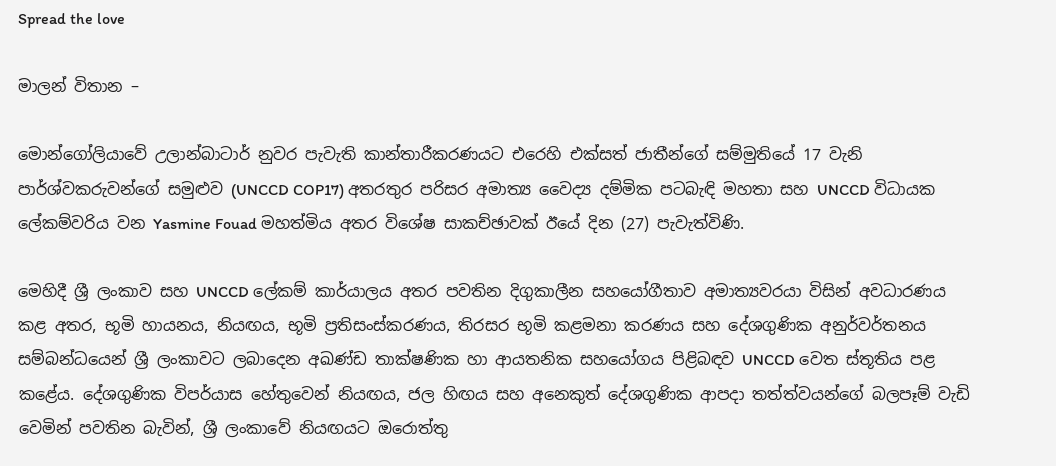Spread the love

මාලන් විතාන –

මොන්ගෝලියාවේ උලාන්බාටාර් නුවර පැවැති කාන්තාරීකරණයට එරෙහි එක්සත් ජාතීන්ගේ සම්මුතියේ 17 වැනි පාර්ශ්වකරුවන්ගේ සමුළුව (UNCCD COP17) අතරතුර පරිසර අමාත්‍ය වෛද්‍ය දම්මික පටබැඳි මහතා සහ UNCCD විධායක ලේකම්වරිය වන Yasmine Fouad මහත්මිය අතර විශේෂ සාකච්ඡාවක් ඊයේ දින (27) පැවැත්විණි.

මෙහිදී ශ්‍රී ලංකාව සහ UNCCD ලේකම් කාර්යාලය අතර පවතින දිගුකාලීන සහයෝගීතාව අමාත්‍යවරයා විසින් අවධාරණය කළ අතර, භූමි හායනය, නියඟය, භූමි ප්‍රතිසංස්කරණය, තිරසර භූමි කළමනා කරණය සහ දේශගුණික අනුර්වර්තනය සම්බන්ධයෙන් ශ්‍රී ලංකාවට ලබාදෙන අඛණ්ඩ තාක්ෂණික හා ආයතනික සහයෝගය පිළිබඳව UNCCD වෙත ස්තූතිය පළ කළේය. දේශගුණික විපර්යාස හේතුවෙන් නියඟය, ජල හිඟය සහ අනෙකුත් දේශගුණික ආපදා තත්ත්වයන්ගේ බලපෑම් වැඩි වෙමින් පවතින බැවින්, ශ්‍රී ලංකාවේ නියඟයට ඔරොත්තු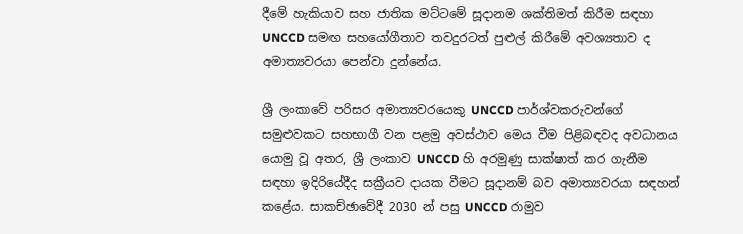දීමේ හැකියාව සහ ජාතික මට්ටමේ සූදානම ශක්තිමත් කිරීම සඳහා UNCCD සමඟ සහයෝගීතාව තවදුරටත් පුළුල් කිරීමේ අවශ්‍යතාව ද අමාත්‍යවරයා පෙන්වා දුන්නේය.

ශ්‍රී ලංකාවේ පරිසර අමාත්‍යවරයෙකු UNCCD පාර්ශ්වකරුවන්ගේ සමුළුවකට සහභාගී වන පළමු අවස්ථාව මෙය වීම පිළිබඳවද අවධානය යොමු වූ අතර, ශ්‍රී ලංකාව UNCCD හි අරමුණු සාක්ෂාත් කර ගැනීම සඳහා ඉදිරියේදීද සක්‍රීයව දායක වීමට සූදානම් බව අමාත්‍යවරයා සඳහන් කළේය. සාකච්ඡාවේදී 2030 න් පසු UNCCD රාමුව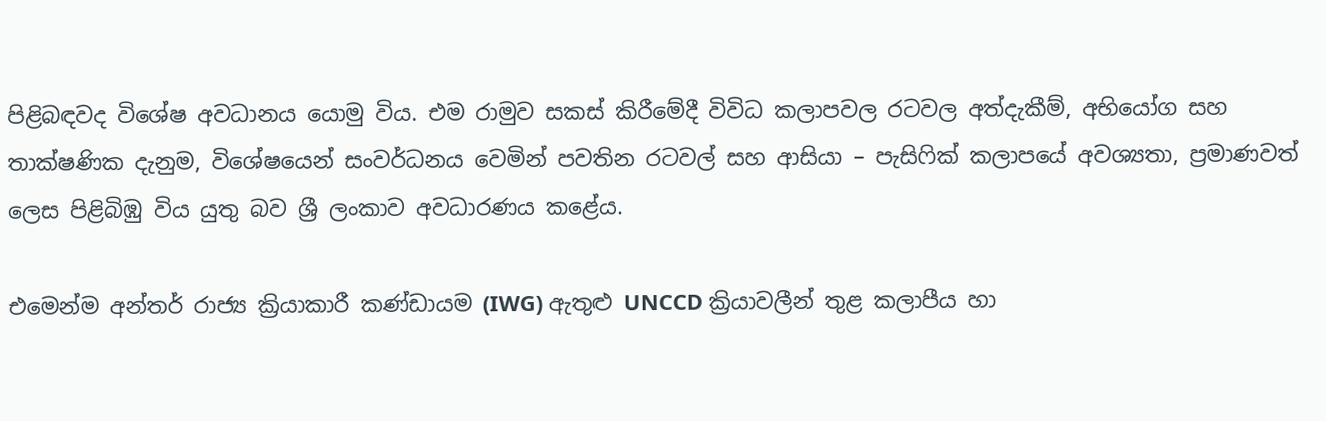පිළිබඳවද විශේෂ අවධානය යොමු විය. එම රාමුව සකස් කිරීමේදී විවිධ කලාපවල රටවල අත්දැකීම්, අභියෝග සහ තාක්ෂණික දැනුම, විශේෂයෙන් සංවර්ධනය වෙමින් පවතින රටවල් සහ ආසියා – පැසිෆික් කලාපයේ අවශ්‍යතා, ප්‍රමාණවත් ලෙස පිළිබිඹු විය යුතු බව ශ්‍රී ලංකාව අවධාරණය කළේය.

එමෙන්ම අන්තර් රාජ්‍ය ක්‍රියාකාරී කණ්ඩායම (IWG) ඇතුළු UNCCD ක්‍රියාවලීන් තුළ කලාපීය හා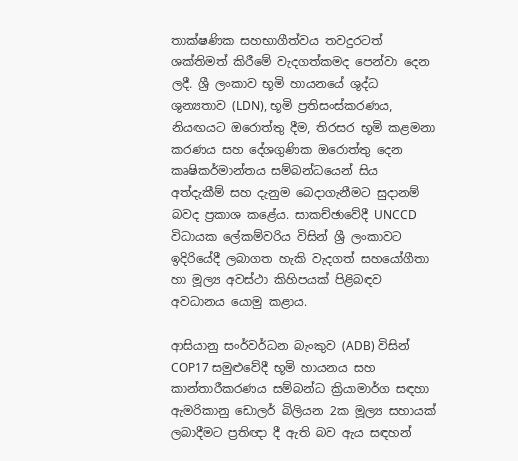තාක්ෂණික සහභාගීත්වය තවදුරටත් ශක්තිමත් කිරීමේ වැදගත්කමද පෙන්වා දෙන ලදී. ශ්‍රී ලංකාව භූමි හායනයේ ශුද්ධ ශුන්‍යතාව (LDN), භූමි ප්‍රතිසංස්කරණය, නියඟයට ඔරොත්තු දීම, තිරසර භූමි කළමනා කරණය සහ දේශගුණික ඔරොත්තු දෙන කෘෂිකර්මාන්තය සම්බන්ධයෙන් සිය අත්දැකීම් සහ දැනුම බෙදාගැනීමට සුදානම් බවද ප්‍රකාශ කළේය. සාකච්ඡාවේදී UNCCD විධායක ලේකම්වරිය විසින් ශ්‍රී ලංකාවට ඉදිරියේදී ලබාගත හැකි වැදගත් සහයෝගීතා හා මූල්‍ය අවස්ථා කිහිපයක් පිළිබඳව අවධානය යොමු කළාය.

ආසියානු සංර්වර්ධන බැංකුව (ADB) විසින් COP17 සමුළුවේදී භූමි හායනය සහ කාන්තාරීකරණය සම්බන්ධ ක්‍රියාමාර්ග සඳහා ඇමරිකානු ඩොලර් බිලියන 2ක මූල්‍ය සහායක් ලබාදීමට ප්‍රතිඥා දී ඇති බව ඇය සඳහන්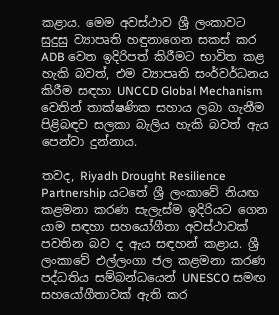කළාය. මෙම අවස්ථාව ශ්‍රී ලංකාවට සුදුසු ව්‍යාපෘති හඳුනාගෙන සකස් කර ADB වෙත ඉදිරිපත් කිරීමට භාවිත කළ හැකි බවත්, එම ව්‍යාපෘති සංර්වර්ධනය කිරීම සඳහා UNCCD Global Mechanism වෙතින් තාක්ෂණික සහාය ලබා ගැනීම පිළිබඳව සලකා බැලිය හැකි බවත් ඇය පෙන්වා දුන්නාය.

තවද, Riyadh Drought Resilience Partnership යටතේ ශ්‍රී ලංකාවේ නියඟ කළමනා කරණ සැලැස්ම ඉදිරියට ගෙන යාම සඳහා සහයෝගීතා අවස්ථාවක් පවතින බව ද ඇය සඳහන් කළාය. ශ්‍රී ලංකාවේ එල්ලංගා ජල කළමනා කරණ පද්ධතිය සම්බන්ධයෙන් UNESCO සමඟ සහයෝගීතාවක් ඇති කර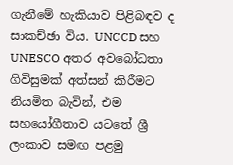ගැනීමේ හැකියාව පිළිබඳව ද සාකච්ඡා විය. UNCCD සහ UNESCO අතර අවබෝධතා ගිවිසුමක් අත්සන් කිරීමට නියමිත බැවින්, එම සහයෝගීතාව යටතේ ශ්‍රී ලංකාව සමඟ පළමු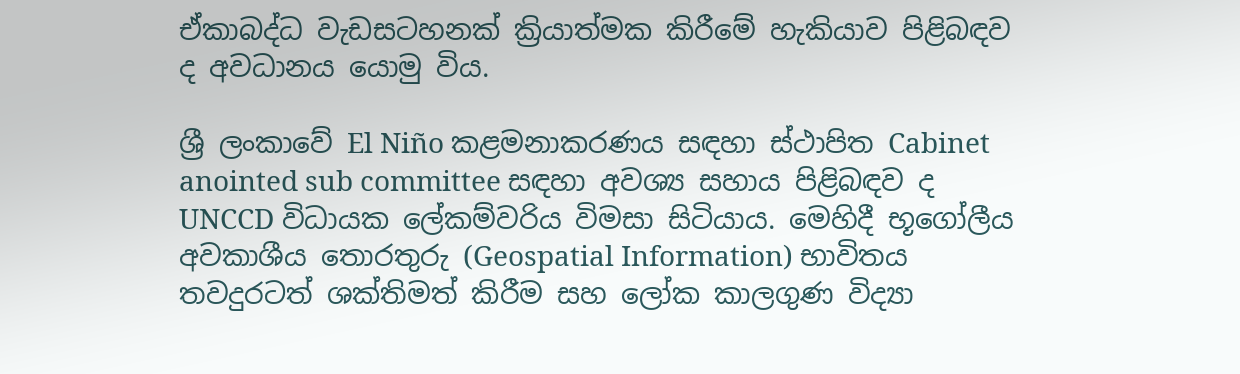ඒකාබද්ධ වැඩසටහනක් ක්‍රියාත්මක කිරීමේ හැකියාව පිළිබඳව ද අවධානය යොමු විය.

ශ්‍රී ලංකාවේ El Niño කළමනාකරණය සඳහා ස්ථාපිත Cabinet anointed sub committee සඳහා අවශ්‍ය සහාය පිළිබඳව ද UNCCD විධායක ලේකම්වරිය විමසා සිටියාය. මෙහිදී භූගෝලීය අවකාශීය තොරතුරු (Geospatial Information) භාවිතය තවදුරටත් ශක්තිමත් කිරීම සහ ලෝක කාලගුණ විද්‍යා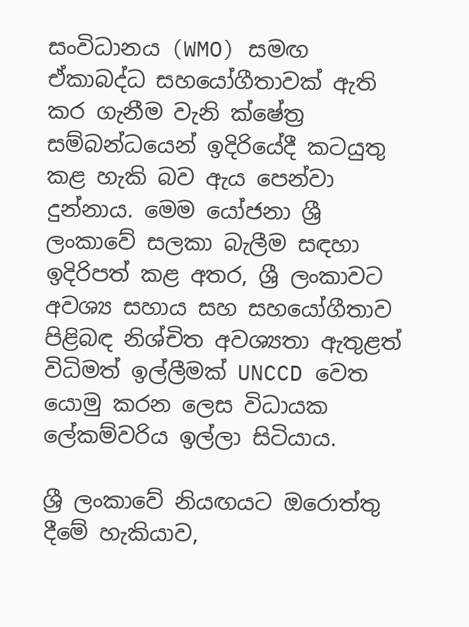සංවිධානය (WMO) සමඟ ඒකාබද්ධ සහයෝගීතාවක් ඇති කර ගැනීම වැනි ක්ෂේත්‍ර සම්බන්ධයෙන් ඉදිරියේදී කටයුතු කළ හැකි බව ඇය පෙන්වා දුන්නාය. මෙම යෝජනා ශ්‍රී ලංකාවේ සලකා බැලීම සඳහා ඉදිරිපත් කළ අතර, ශ්‍රී ලංකාවට අවශ්‍ය සහාය සහ සහයෝගීතාව පිළිබඳ නිශ්චිත අවශ්‍යතා ඇතුළත් විධිමත් ඉල්ලීමක් UNCCD වෙත යොමු කරන ලෙස විධායක ලේකම්වරිය ඉල්ලා සිටියාය.

ශ්‍රී ලංකාවේ නියඟයට ඔරොත්තු දීමේ හැකියාව,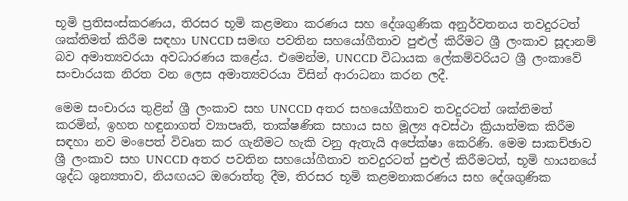භූමි ප්‍රතිසංස්කරණය, තිරසර භූමි කළමනා කරණය සහ දේශගුණික අනුර්වතනය තවදුරටත් ශක්තිමත් කිරීම සඳහා UNCCD සමඟ පවතින සහයෝගීතාව පුළුල් කිරීමට ශ්‍රී ලංකාව සූදානම් බව අමාත්‍යවරයා අවධාරණය කළේය. එමෙන්ම, UNCCD විධායක ලේකම්වරියට ශ්‍රී ලංකාවේ සංචාරයක නිරත වන ලෙස අමාත්‍යවරයා විසින් ආරාධනා කරන ලදී.

මෙම සංචාරය තුළින් ශ්‍රී ලංකාව සහ UNCCD අතර සහයෝගීතාව තවදුරටත් ශක්තිමත් කරමින්, ඉහත හඳුනාගත් ව්‍යාපෘති, තාක්ෂණික සහාය සහ මූල්‍ය අවස්ථා ක්‍රියාත්මක කිරීම සඳහා නව මංපෙත් විවෘත කර ගැනීමට හැකි වනු ඇතැයි අපේක්ෂා කෙරිණි. මෙම සාකච්ඡාව ශ්‍රී ලංකාව සහ UNCCD අතර පවතින සහයෝගීතාව තවදුරටත් පුළුල් කිරීමටත්, භූමි හායනයේ ශුද්ධ ශුන්‍යතාව, නියඟයට ඔරොත්තු දීම, තිරසර භූමි කළමනාකරණය සහ දේශගුණික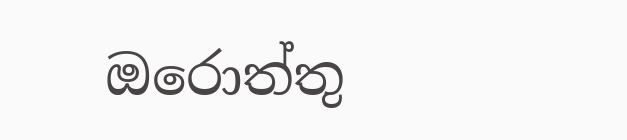ඔරොත්තු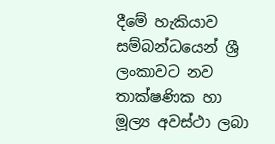දීමේ හැකියාව සම්බන්ධයෙන් ශ්‍රී ලංකාවට නව තාක්ෂණික හා මූල්‍ය අවස්ථා ලබා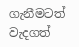ගැනීමටත් වැදගත්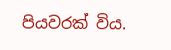පියවරක් විය.